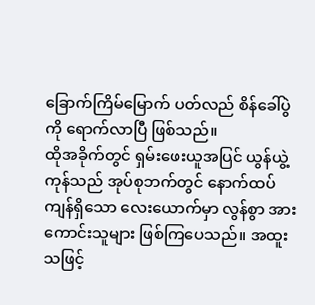ခြောက်ကြိမ်မြောက် ပတ်လည် စိန်ခေါ်ပွဲကို ရောက်လာပြီ ဖြစ်သည်။
ထိုအခိုက်တွင် ရှမ်းဖေးယူအပြင် ယွန်ယွဲ့ကုန်သည် အုပ်စုဘက်တွင် နောက်ထပ် ကျန်ရှိသော လေးယောက်မှာ လွန်စွာ အားကောင်းသူများ ဖြစ်ကြပေသည်။ အထူးသဖြင့်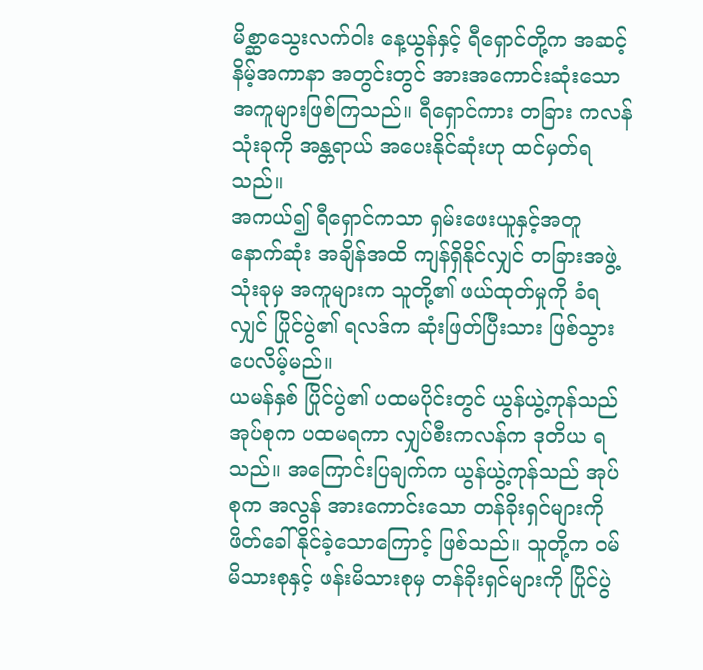မိစ္ဆာသွေးလက်ဝါး နေ့ယွန်နှင့် ရီရှောင်တို့က အဆင့်နိမ့်အကာနာ အတွင်းတွင် အားအကောင်းဆုံးသော အကူများဖြစ်ကြသည်။ ရီရှောင်ကား တခြား ကလန်သုံးခုကို အန္တရာယ် အပေးနိုင်ဆုံးဟု ထင်မှတ်ရသည်။
အကယ်၍ ရီရှောင်ကသာ ရှမ်းဖေးယူနှင့်အတူ နောက်ဆုံး အချိန်အထိ ကျန်ရှိနိုင်လျှင် တခြားအဖွဲ့သုံးခုမှ အကူများက သူတို့၏ ဖယ်ထုတ်မှုကို ခံရလျှင် ပြိုင်ပွဲ၏ ရလဒ်က ဆုံးဖြတ်ပြီးသား ဖြစ်သွားပေလိမ့်မည်။
ယမန်နှစ် ပြိုင်ပွဲ၏ ပထမပိုင်းတွင် ယွန်ယွဲ့ကုန်သည် အုပ်စုက ပထမရကာ လျှပ်စီးကလန်က ဒုတိယ ရသည်။ အကြောင်းပြချက်က ယွန်ယွဲ့ကုန်သည် အုပ်စုက အလွန် အားကောင်းသော တန်ခိုးရှင်များကို ဖိတ်ခေါ်နိုင်ခဲ့သောကြောင့် ဖြစ်သည်။ သူတို့က ဝမ်မိသားစုနှင့် ဖန်းမိသားစုမှ တန်ခိုးရှင်များကို ပြိုင်ပွဲ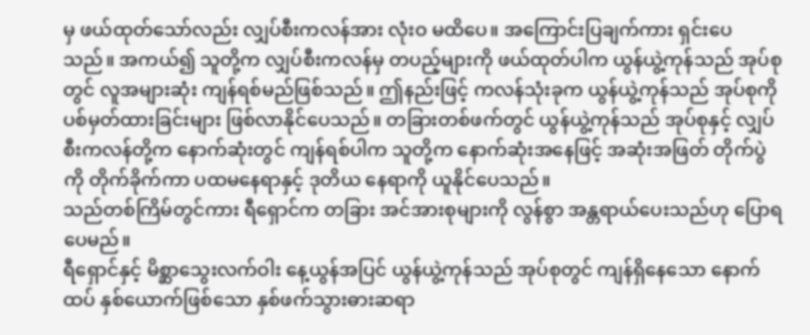မှ ဖယ်ထုတ်သော်လည်း လျှပ်စီးကလန်အား လုံးဝ မထိပေ။ အကြောင်းပြချက်ကား ရှင်းပေသည်။ အကယ်၍ သူတို့က လျှပ်စီးကလန်မှ တပည့်များကို ဖယ်ထုတ်ပါက ယွန်ယွဲ့ကုန်သည် အုပ်စုတွင် လူအများဆုံး ကျန်ရစ်မည်ဖြစ်သည်။ ဤနည်းဖြင့် ကလန်သုံးခုက ယွန်ယွဲ့ကုန်သည် အုပ်စုကို ပစ်မှတ်ထားခြင်းများ ဖြစ်လာနိုင်ပေသည်။ တခြားတစ်ဖက်တွင် ယွန်ယွဲ့ကုန်သည် အုပ်စုနှင့် လျှပ်စီးကလန်တို့က နောက်ဆုံးတွင် ကျန်ရစ်ပါက သူတို့က နောက်ဆုံးအနေဖြင့် အဆုံးအဖြတ် တိုက်ပွဲကို တိုက်ခိုက်ကာ ပထမနေရာနှင့် ဒုတိယ နေရာကို ယူနိုင်ပေသည်။
သည်တစ်ကြိမ်တွင်ကား ရီရှောင်က တခြား အင်အားစုများကို လွန်စွာ အန္တရာယ်ပေးသည်ဟု ပြောရပေမည်။
ရီရှောင်နှင့် မိစ္ဆာသွေးလက်ဝါး နေ့ယွန်အပြင် ယွန်ယွဲ့ကုန်သည် အုပ်စုတွင် ကျန်ရှိနေသော နောက်ထပ် နှစ်ယောက်ဖြစ်သော နှစ်ဖက်သွားဓားဆရာ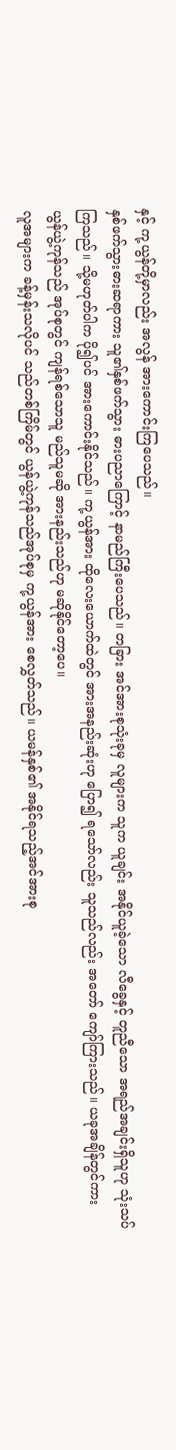နှင့် ကု့ယွန်တို့မှာလည်း အလွန် အားကောင်းကြပေသည်။
နှစ်ဖက်သွားဓားဆရာကား သူ၏နှစ်ဖက်သွား ဓားပညာကြောင့် နာမည်ကြီးပေသည်။ တခြား အင်အားစုသုံးခုမှ လူများက သူက ယူချင်း အနိုင်ယူခဲ့သော လီခွေနှင့် တူညီသော အရည်အချင်းရှိသူဟု သုံးသပ်ကြသည်။ သို့မဟုတ်ပါက ပို၍ပင် အားကောင်းနိုင်သည်။ ကု့ယွန်အား ထိုလေးယောက်ထဲတွင် အားအနည်းဆုံးဟု ပြော၍ ရသော်လည်း သူသည်လည်း အတော် ကျော်ကြားသည်။ ယခုအချိန်တွင်ကား ယွန်ယွဲ့ကုန်သည် အုပ်စုတွင် ကျန်ရစ်သောသူ မည်သူမဆို အားနည်းသည်ဟု မဆိုနိုင်တော့ပေ။
လူအများက ခန့်မှန်းသလိုပင် သည်တစ်ကြိမ်တွင် ယွန်ယွဲ့ကုန်သည်အုပ်စုမှ ကု့ယွန်အား စေလွှတ်သည်။ ယမန်နှစ်၏ အနိုင်ရသည့်အင်အားစု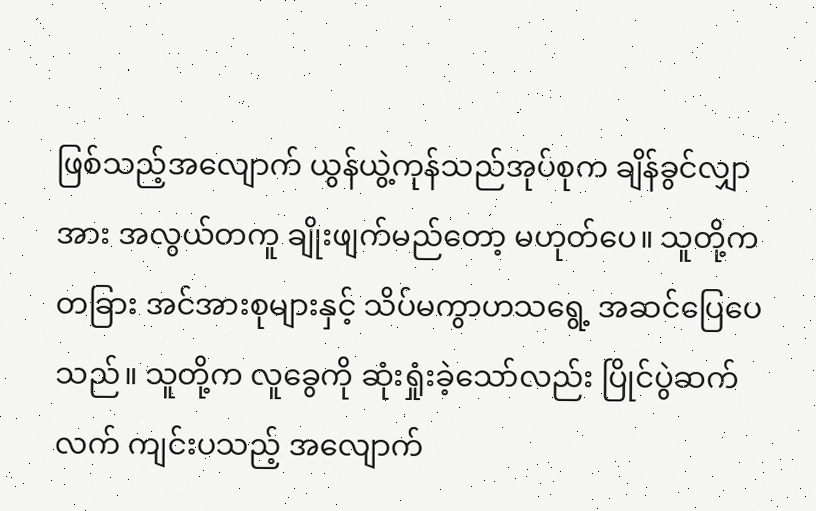ဖြစ်သည့်အလျောက် ယွန်ယွဲ့ကုန်သည်အုပ်စုက ချိန်ခွင်လျှာအား အလွယ်တကူ ချိုးဖျက်မည်တော့ မဟုတ်ပေ။ သူတို့က တခြား အင်အားစုများနှင့် သိပ်မကွာဟသရွေ့ အဆင်ပြေပေသည်။ သူတို့က လူခွေကို ဆုံးရှုံးခဲ့သော်လည်း ပြိုင်ပွဲဆက်လက် ကျင်းပသည့် အလျောက်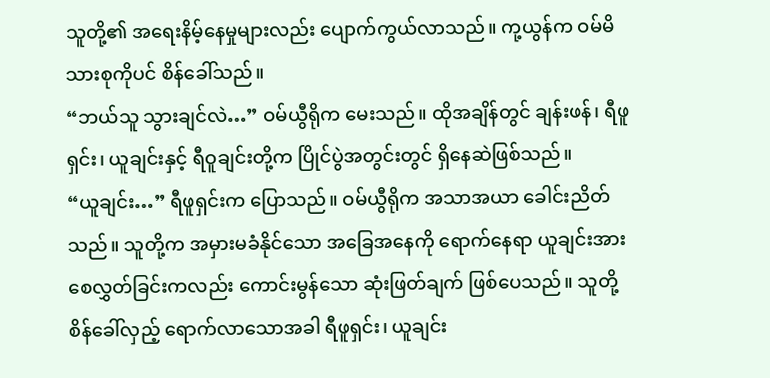သူတို့၏ အရေးနိမ့်နေမှုများလည်း ပျောက်ကွယ်လာသည်။ ကု့ယွန်က ဝမ်မိသားစုကိုပင် စိန်ခေါ်သည်။
“ဘယ်သူ သွားချင်လဲ…” ဝမ်ယွီရိုက မေးသည်။ ထိုအချိန်တွင် ချန်းဖန်၊ ရီဖူရှင်း၊ ယူချင်းနှင့် ရီဝူချင်းတို့က ပြိုင်ပွဲအတွင်းတွင် ရှိနေဆဲဖြစ်သည်။
“ယူချင်း…” ရီဖူရှင်းက ပြောသည်။ ဝမ်ယွီရိုက အသာအယာ ခေါင်းညိတ်သည်။ သူတို့က အမှားမခံနိုင်သော အခြေအနေကို ရောက်နေရာ ယူချင်းအား စေလွှတ်ခြင်းကလည်း ကောင်းမွန်သော ဆုံးဖြတ်ချက် ဖြစ်ပေသည်။ သူတို့ စိန်ခေါ်လှည့် ရောက်လာသောအခါ ရီဖူရှင်း၊ ယူချင်း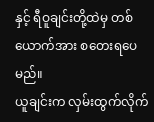နှင့် ရီဝူချင်းတို့ထဲမှ တစ်ယောက်အား စတေးရပေမည်။
ယူချင်းက လှမ်းထွက်လိုက်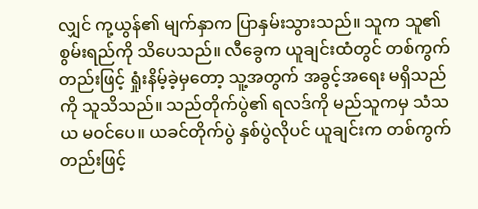လျှင် ကု့ယွန်၏ မျက်နှာက ပြာနှမ်းသွားသည်။ သူက သူ၏စွမ်းရည်ကို သိပေသည်။ လီခွေက ယူချင်းထံတွင် တစ်ကွက်တည်းဖြင့် ရှုံးနိမ့်ခဲ့မှတော့ သူ့အတွက် အခွင့်အရေး မရှိသည်ကို သူသိသည်။ သည်တိုက်ပွဲ၏ ရလဒ်ကို မည်သူကမှ သံသယ မဝင်ပေ။ ယခင်တိုက်ပွဲ နှစ်ပွဲလိုပင် ယူချင်းက တစ်ကွက်တည်းဖြင့်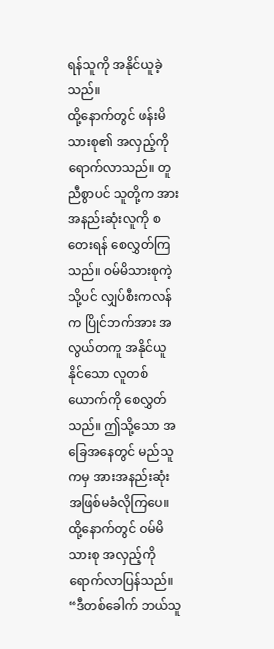ရန်သူကို အနိုင်ယူခဲ့သည်။
ထို့နောက်တွင် ဖန်းမိသားစု၏ အလှည့်ကို ရောက်လာသည်။ တူညီစွာပင် သူတို့က အားအနည်းဆုံးလူကို စတေးရန် စေလွှတ်ကြသည်။ ဝမ်မိသားစုကဲ့သို့ပင် လျှပ်စီးကလန်က ပြိုင်ဘက်အား အလွယ်တကူ အနိုင်ယူနိုင်သော လူတစ်ယောက်ကို စေလွှတ်သည်။ ဤသို့သော အခြေအနေတွင် မည်သူကမှ အားအနည်းဆုံး အဖြစ်မခံလိုကြပေ။ ထို့နောက်တွင် ဝမ်မိသားစု အလှည့်ကို ရောက်လာပြန်သည်။
“ဒီတစ်ခေါက် ဘယ်သူ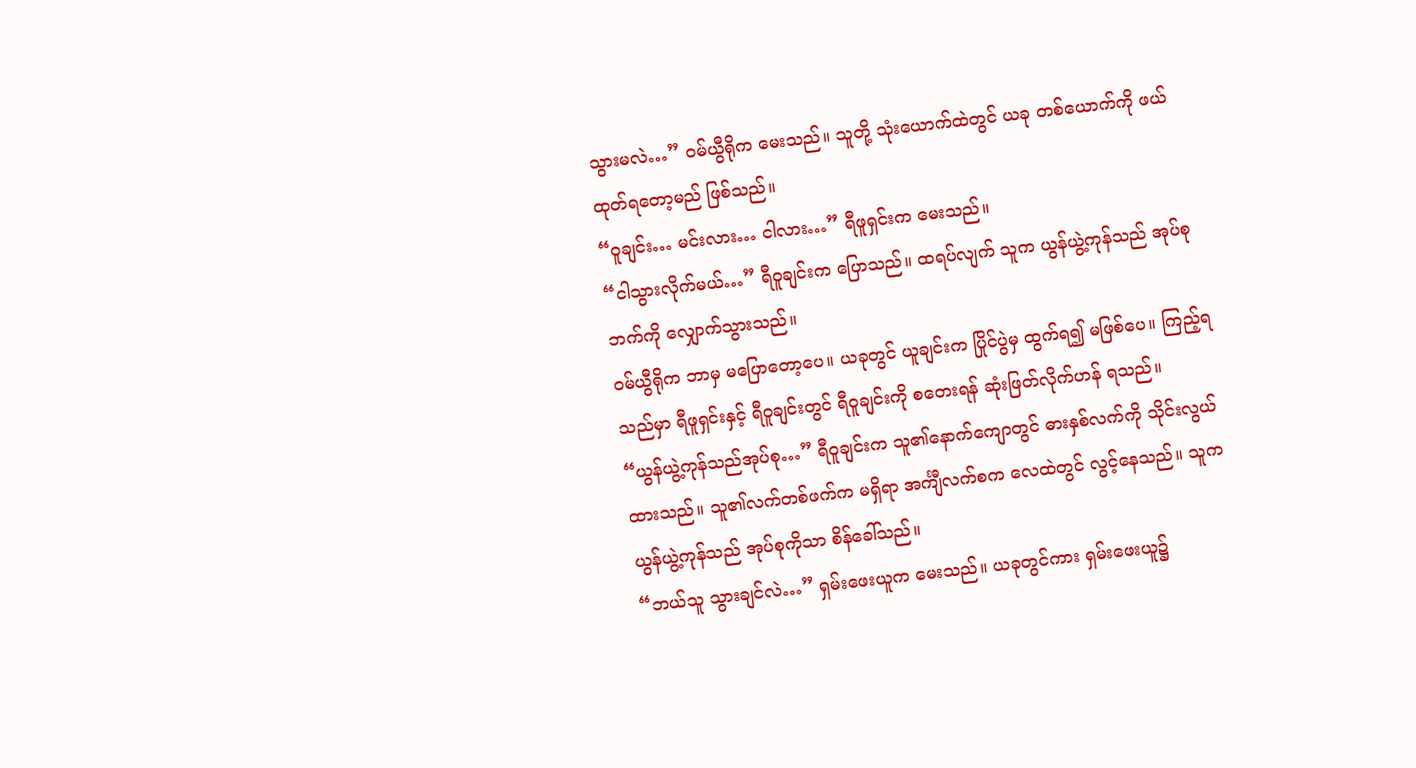သွားမလဲ…” ဝမ်ယွီရိုက မေးသည်။ သူတို့ သုံးယောက်ထဲတွင် ယခု တစ်ယောက်ကို ဖယ်ထုတ်ရတော့မည် ဖြစ်သည်။
“ဝူချင်း… မင်းလား… ငါလား…” ရီဖူရှင်းက မေးသည်။
“ငါသွားလိုက်မယ်…” ရီဝူချင်းက ပြောသည်။ ထရပ်လျက် သူက ယွန်ယွဲ့ကုန်သည် အုပ်စုဘက်ကို လျှောက်သွားသည်။
ဝမ်ယွီရိုက ဘာမှ မပြောတော့ပေ။ ယခုတွင် ယူချင်းက ပြိုင်ပွဲမှ ထွက်ရ၍ မဖြစ်ပေ။ ကြည့်ရသည်မှာ ရီဖူရှင်းနှင့် ရီဝူချင်းတွင် ရီဝူချင်းကို စတေးရန် ဆုံးဖြတ်လိုက်ဟန် ရသည်။
“ယွန်ယွဲ့ကုန်သည်အုပ်စု…” ရီဝူချင်းက သူ၏နောက်ကျောတွင် ဓားနှစ်လက်ကို သိုင်းလွယ်ထားသည်။ သူ၏လက်တစ်ဖက်က မရှိရာ အင်္ကျီလက်စက လေထဲတွင် လွင့်နေသည်။ သူက ယွန်ယွဲ့ကုန်သည် အုပ်စုကိုသာ စိန်ခေါ်သည်။
“ဘယ်သူ သွားချင်လဲ…” ရှမ်းဖေးယူက မေးသည်။ ယခုတွင်ကား ရှမ်းဖေးယူ၌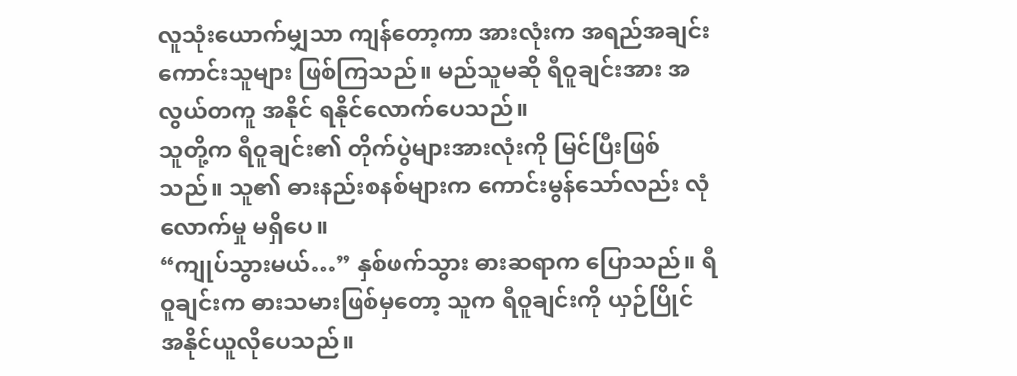လူသုံးယောက်မျှသာ ကျန်တော့ကာ အားလုံးက အရည်အချင်း ကောင်းသူများ ဖြစ်ကြသည်။ မည်သူမဆို ရီဝူချင်းအား အလွယ်တကူ အနိုင် ရနိုင်လောက်ပေသည်။
သူတို့က ရီဝူချင်း၏ တိုက်ပွဲများအားလုံးကို မြင်ပြီးဖြစ်သည်။ သူ၏ ဓားနည်းစနစ်များက ကောင်းမွန်သော်လည်း လုံလောက်မှု မရှိပေ။
“ကျုပ်သွားမယ်…” နှစ်ဖက်သွား ဓားဆရာက ပြောသည်။ ရီဝူချင်းက ဓားသမားဖြစ်မှတော့ သူက ရီဝူချင်းကို ယှဉ်ပြိုင် အနိုင်ယူလိုပေသည်။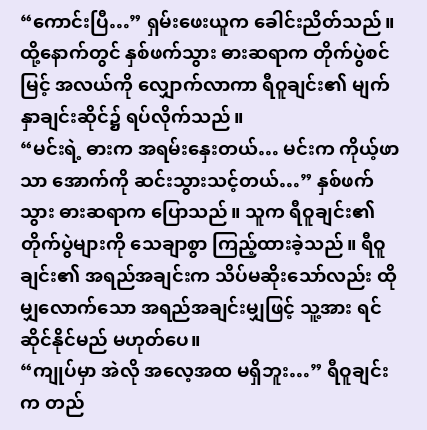“ကောင်းပြီ…” ရှမ်းဖေးယူက ခေါင်းညိတ်သည်။ ထို့နောက်တွင် နှစ်ဖက်သွား ဓားဆရာက တိုက်ပွဲစင်မြင့် အလယ်ကို လျှောက်လာကာ ရီဝူချင်း၏ မျက်နှာချင်းဆိုင်၌ ရပ်လိုက်သည်။
“မင်းရဲ့ ဓားက အရမ်းနှေးတယ်… မင်းက ကိုယ့်ဖာသာ အောက်ကို ဆင်းသွားသင့်တယ်…” နှစ်ဖက်သွား ဓားဆရာက ပြောသည်။ သူက ရီဝူချင်း၏ တိုက်ပွဲများကို သေချာစွာ ကြည့်ထားခဲ့သည်။ ရီဝူချင်း၏ အရည်အချင်းက သိပ်မဆိုးသော်လည်း ထိုမျှလောက်သော အရည်အချင်းမျှဖြင့် သူ့အား ရင်ဆိုင်နိုင်မည် မဟုတ်ပေ။
“ကျုပ်မှာ အဲလို အလေ့အထ မရှိဘူး…” ရီဝူချင်းက တည်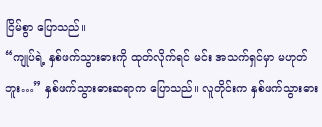ငြိမ်စွာ ပြောသည်။
“ကျုပ်ရဲ့ နှစ်ဖက်သွားဓားကို ထုတ်လိုက်ရင် မင်း အသက်ရှင်မှာ မဟုတ်ဘူး…” နှစ်ဖက်သွားဓားဆရာက ပြောသည်။ လူတိုင်းက နှစ်ဖက်သွားဓား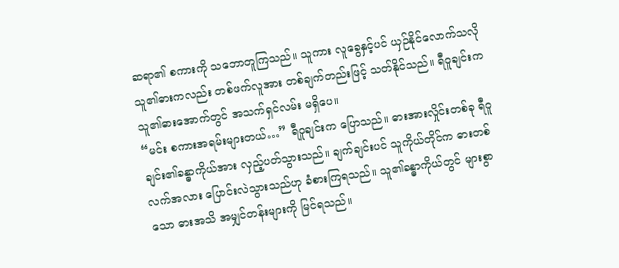ဆရာ၏ စကားကို သဘောတူကြသည်။ သူကား လူခွေနှင့်ပင် ယှဉ်နိုင်လောက်သလို သူ၏ဓားကလည်း တစ်ဖက်လူအား တစ်ချက်တည်းဖြင့် သတ်နိုင်သည်။ ရီဝူချင်းက သူ၏ဓားအောက်တွင် အသက်ရှင်လမ်း မရှိပေ။
“မင်း စကားအရမ်းများတယ်…” ရီဝူချင်းက ပြောသည်။ ဓားအားလှိုင်းတစ်ခု ရီဝူချင်း၏ခန္ဓာကိုယ်အား လှည့်ပတ်သွားသည်။ ချက်ချင်းပင် သူကိုယ်တိုင်က ဓားတစ်လက်အလား ပြောင်းလဲသွားသည်ဟု ခံစားကြရသည်။ သူ၏ခန္ဓာကိုယ်တွင် များစွာသော ဓားအသိ အမျှင်တန်းများကို မြင်ရသည်။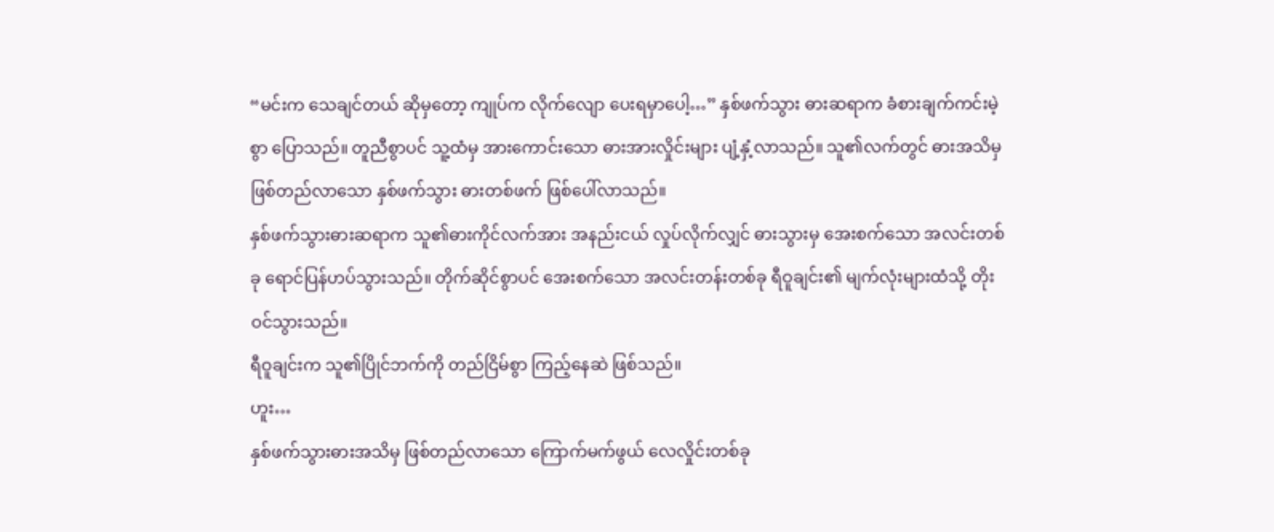“မင်းက သေချင်တယ် ဆိုမှတော့ ကျုပ်က လိုက်လျော ပေးရမှာပေါ့…” နှစ်ဖက်သွား ဓားဆရာက ခံစားချက်ကင်းမဲ့စွာ ပြောသည်။ တူညီစွာပင် သူ့ထံမှ အားကောင်းသော ဓားအားလှိုင်းများ ပျံ့နှံ့လာသည်။ သူ၏လက်တွင် ဓားအသိမှ ဖြစ်တည်လာသော နှစ်ဖက်သွား ဓားတစ်ဖက် ဖြစ်ပေါ်လာသည်။
နှစ်ဖက်သွားဓားဆရာက သူ၏ဓားကိုင်လက်အား အနည်းငယ် လှုပ်လိုက်လျှင် ဓားသွားမှ အေးစက်သော အလင်းတစ်ခု ရောင်ပြန်ဟပ်သွားသည်။ တိုက်ဆိုင်စွာပင် အေးစက်သော အလင်းတန်းတစ်ခု ရီဝူချင်း၏ မျက်လုံးများထံသို့ တိုးဝင်သွားသည်။
ရီဝူချင်းက သူ၏ပြိုင်ဘက်ကို တည်ငြိမ်စွာ ကြည့်နေဆဲ ဖြစ်သည်။
ဟူး…
နှစ်ဖက်သွားဓားအသိမှ ဖြစ်တည်လာသော ကြောက်မက်ဖွယ် လေလှိုင်းတစ်ခု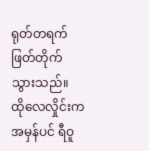ရုတ်တရက် ဖြတ်တိုက်သွားသည်။ ထိုလေလှိုင်းက အမှန်ပင် ရီဝူ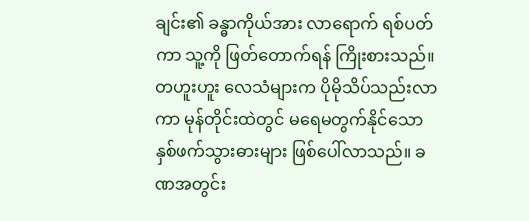ချင်း၏ ခန္ဓာကိုယ်အား လာရောက် ရစ်ပတ်ကာ သူ့ကို ဖြတ်တောက်ရန် ကြိုးစားသည်။
တဟူးဟူး လေသံများက ပိုမိုသိပ်သည်းလာကာ မုန်တိုင်းထဲတွင် မရေမတွက်နိုင်သော နှစ်ဖက်သွားဓားများ ဖြစ်ပေါ်လာသည်။ ခဏအတွင်း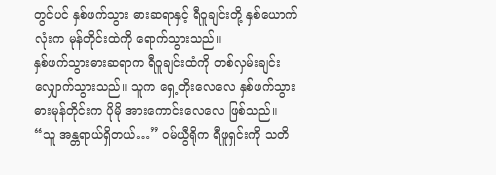တွင်ပင် နှစ်ဖက်သွား ဓားဆရာနှင့် ရီဝူချင်းတို့ နှစ်ယောက်လုံးက မုန်တိုင်းထဲကို ရောက်သွားသည်။
နှစ်ဖက်သွားဓားဆရာက ရီဝူချင်းထံကို တစ်လှမ်းချင်း လျှောက်သွားသည်။ သူက ရှေ့တိုးလေလေ နှစ်ဖက်သွား ဓားမုန်တိုင်းက ပိုမို အားကောင်းလေလေ ဖြစ်သည်။
“သူ အန္တရာယ်ရှိတယ်…” ဝမ်ယွီရိုက ရီဖူရှင်းကို သတိ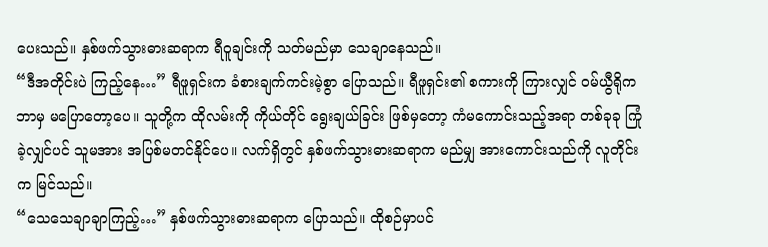ပေးသည်။ နှစ်ဖက်သွားဓားဆရာက ရီဝူချင်းကို သတ်မည်မှာ သေချာနေသည်။
“ဒီအတိုင်းပဲ ကြည့်နေ…” ရီဖူရှင်းက ခံစားချက်ကင်းမဲ့စွာ ပြောသည်။ ရီဖူရှင်း၏ စကားကို ကြားလျှင် ဝမ်ယွီရိုက ဘာမှ မပြောတော့ပေ။ သူတို့က ထိုလမ်းကို ကိုယ်တိုင် ရွေးချယ်ခြင်း ဖြစ်မှတော့ ကံမကောင်းသည့်အရာ တစ်ခုခု ကြုံခဲ့လျှင်ပင် သူမအား အပြစ်မတင်နိုင်ပေ။ လက်ရှိတွင် နှစ်ဖက်သွားဓားဆရာက မည်မျှ အားကောင်းသည်ကို လူတိုင်းက မြင်သည်။
“သေသေချာချာကြည့်…” နှစ်ဖက်သွားဓားဆရာက ပြောသည်။ ထိုစဉ်မှာပင်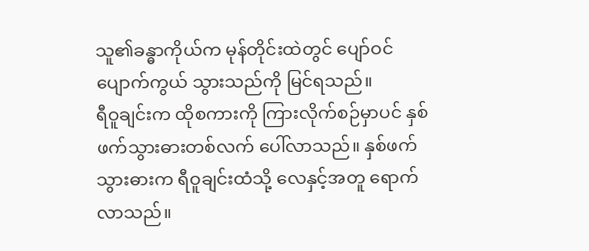သူ၏ခန္ဓာကိုယ်က မုန်တိုင်းထဲတွင် ပျော်ဝင် ပျောက်ကွယ် သွားသည်ကို မြင်ရသည်။
ရီဝူချင်းက ထိုစကားကို ကြားလိုက်စဉ်မှာပင် နှစ်ဖက်သွားဓားတစ်လက် ပေါ်လာသည်။ နှစ်ဖက်သွားဓားက ရီဝူချင်းထံသို့ လေနှင့်အတူ ရောက်လာသည်။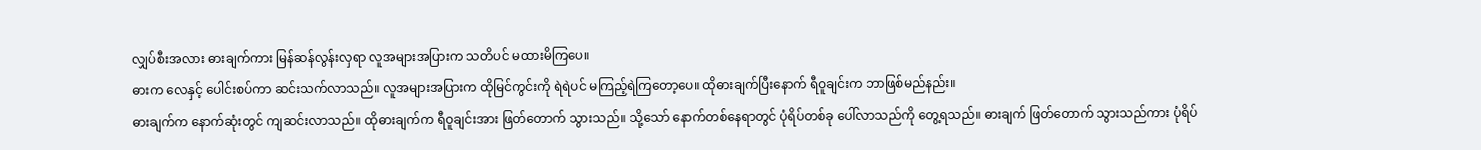လျှပ်စီးအလား ဓားချက်ကား မြန်ဆန်လွန်းလှရာ လူအများအပြားက သတိပင် မထားမိကြပေ။
ဓားက လေနှင့် ပေါင်းစပ်ကာ ဆင်းသက်လာသည်။ လူအများအပြားက ထိုမြင်ကွင်းကို ရဲရဲပင် မကြည့်ရဲကြတော့ပေ။ ထိုဓားချက်ပြီးနောက် ရီဝူချင်းက ဘာဖြစ်မည်နည်း။
ဓားချက်က နောက်ဆုံးတွင် ကျဆင်းလာသည်။ ထိုဓားချက်က ရီဝူချင်းအား ဖြတ်တောက် သွားသည်။ သို့သော် နောက်တစ်နေရာတွင် ပုံရိပ်တစ်ခု ပေါ်လာသည်ကို တွေ့ရသည်။ ဓားချက် ဖြတ်တောက် သွားသည်ကား ပုံရိပ်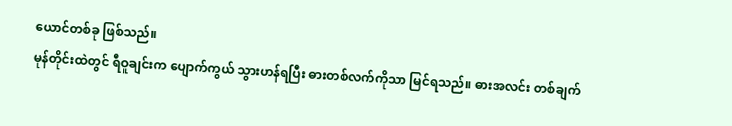ယောင်တစ်ခု ဖြစ်သည်။
မုန်တိုင်းထဲတွင် ရီဝူချင်းက ပျောက်ကွယ် သွားဟန်ရပြီး ဓားတစ်လက်ကိုသာ မြင်ရသည်။ ဓားအလင်း တစ်ချက်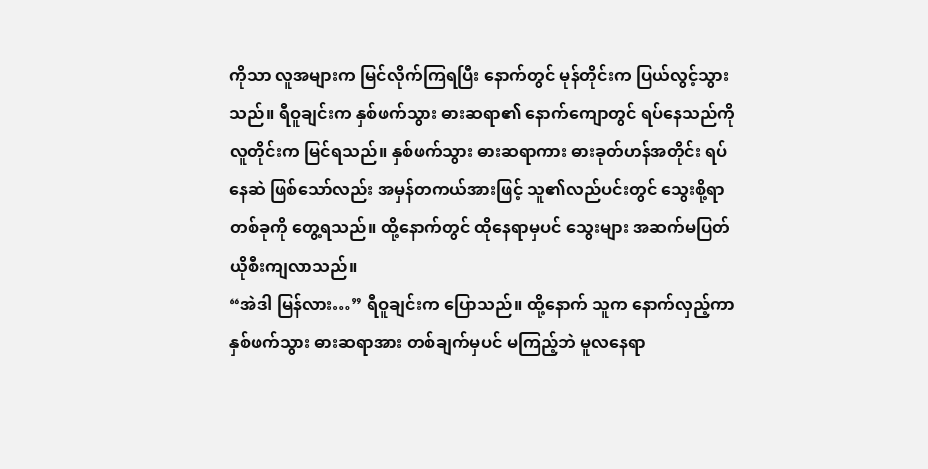ကိုသာ လူအများက မြင်လိုက်ကြရပြီး နောက်တွင် မုန်တိုင်းက ပြယ်လွင့်သွားသည်။ ရီဝူချင်းက နှစ်ဖက်သွား ဓားဆရာ၏ နောက်ကျောတွင် ရပ်နေသည်ကို လူတိုင်းက မြင်ရသည်။ နှစ်ဖက်သွား ဓားဆရာကား ဓားခုတ်ဟန်အတိုင်း ရပ်နေဆဲ ဖြစ်သော်လည်း အမှန်တကယ်အားဖြင့် သူ၏လည်ပင်းတွင် သွေးစို့ရာ တစ်ခုကို တွေ့ရသည်။ ထို့နောက်တွင် ထိုနေရာမှပင် သွေးများ အဆက်မပြတ် ယိုစီးကျလာသည်။
“အဲဒါ မြန်လား…” ရီဝူချင်းက ပြောသည်။ ထို့နောက် သူက နောက်လှည့်ကာ နှစ်ဖက်သွား ဓားဆရာအား တစ်ချက်မှပင် မကြည့်ဘဲ မူလနေရာ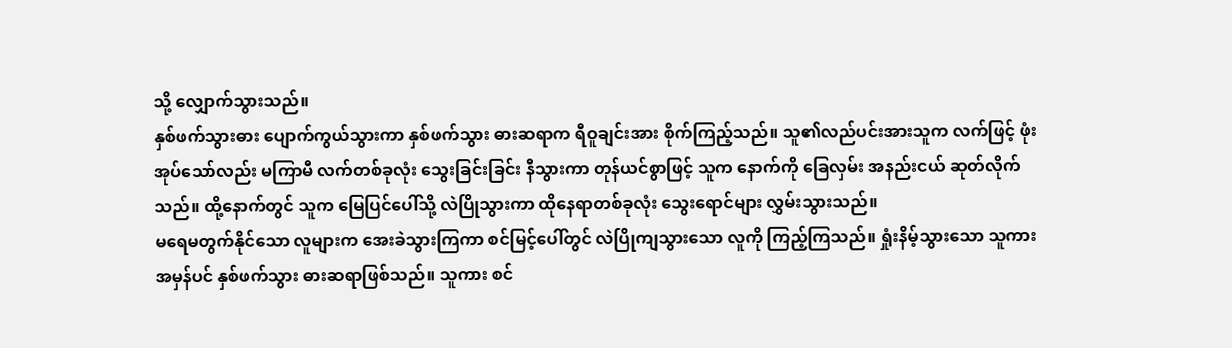သို့ လျှောက်သွားသည်။
နှစ်ဖက်သွားဓား ပျောက်ကွယ်သွားကာ နှစ်ဖက်သွား ဓားဆရာက ရီဝူချင်းအား စိုက်ကြည့်သည်။ သူ၏လည်ပင်းအားသူက လက်ဖြင့် ဖုံးအုပ်သော်လည်း မကြာမီ လက်တစ်ခုလုံး သွေးခြင်းခြင်း နီသွားကာ တုန်ယင်စွာဖြင့် သူက နောက်ကို ခြေလှမ်း အနည်းငယ် ဆုတ်လိုက်သည်။ ထို့နောက်တွင် သူက မြေပြင်ပေါ်သို့ လဲပြိုသွားကာ ထိုနေရာတစ်ခုလုံး သွေးရောင်များ လွှမ်းသွားသည်။
မရေမတွက်နိုင်သော လူများက အေးခဲသွားကြကာ စင်မြင့်ပေါ်တွင် လဲပြိုကျသွားသော လူကို ကြည့်ကြသည်။ ရှုံးနိမ့်သွားသော သူကား အမှန်ပင် နှစ်ဖက်သွား ဓားဆရာဖြစ်သည်။ သူကား စင်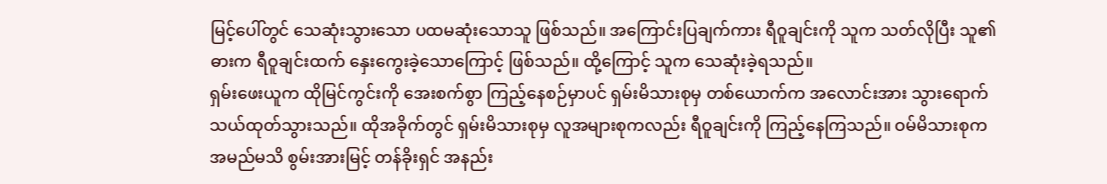မြင့်ပေါ်တွင် သေဆုံးသွားသော ပထမဆုံးသောသူ ဖြစ်သည်။ အကြောင်းပြချက်ကား ရီဝူချင်းကို သူက သတ်လိုပြီး သူ၏ဓားက ရီဝူချင်းထက် နှေးကွေးခဲ့သောကြောင့် ဖြစ်သည်။ ထို့ကြောင့် သူက သေဆုံးခဲ့ရသည်။
ရှမ်းဖေးယူက ထိုမြင်ကွင်းကို အေးစက်စွာ ကြည့်နေစဉ်မှာပင် ရှမ်းမိသားစုမှ တစ်ယောက်က အလောင်းအား သွားရောက် သယ်ထုတ်သွားသည်။ ထိုအခိုက်တွင် ရှမ်းမိသားစုမှ လူအများစုကလည်း ရီဝူချင်းကို ကြည့်နေကြသည်။ ဝမ်မိသားစုက အမည်မသိ စွမ်းအားမြင့် တန်ခိုးရှင် အနည်း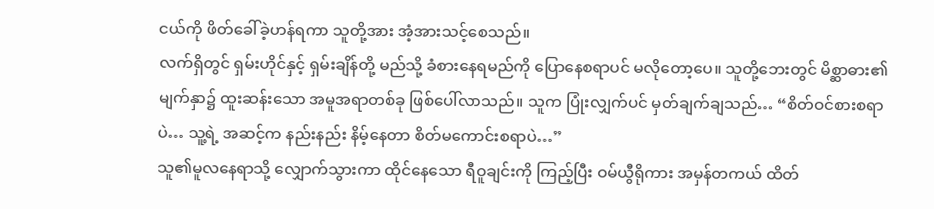ငယ်ကို ဖိတ်ခေါ်ခဲ့ဟန်ရကာ သူတို့အား အံ့အားသင့်စေသည်။
လက်ရှိတွင် ရှမ်းဟိုင်နှင့် ရှမ်းချိန်တို့ မည်သို့ ခံစားနေရမည်ကို ပြောနေစရာပင် မလိုတော့ပေ။ သူတို့ဘေးတွင် မိစ္ဆာဓား၏ မျက်နှာ၌ ထူးဆန်းသော အမူအရာတစ်ခု ဖြစ်ပေါ်လာသည်။ သူက ပြုံးလျှက်ပင် မှတ်ချက်ချသည်… “စိတ်ဝင်စားစရာပဲ… သူ့ရဲ့ အဆင့်က နည်းနည်း နိမ့်နေတာ စိတ်မကောင်းစရာပဲ…”
သူ၏မူလနေရာသို့ လျှောက်သွားကာ ထိုင်နေသော ရီဝူချင်းကို ကြည့်ပြီး ဝမ်ယွီရိုကား အမှန်တကယ် ထိတ်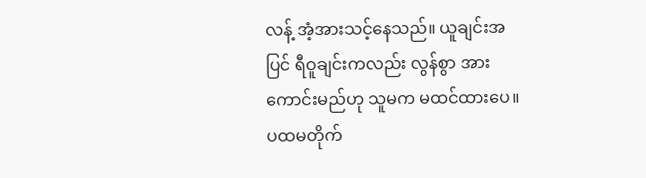လန့် အံ့အားသင့်နေသည်။ ယူချင်းအပြင် ရီဝူချင်းကလည်း လွန်စွာ အားကောင်းမည်ဟု သူမက မထင်ထားပေ။ ပထမတိုက်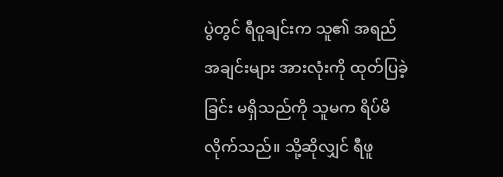ပွဲတွင် ရီဝူချင်းက သူ၏ အရည်အချင်းများ အားလုံးကို ထုတ်ပြခဲ့ခြင်း မရှိသည်ကို သူမက ရိပ်မိလိုက်သည်။ သို့ဆိုလျှင် ရီဖူ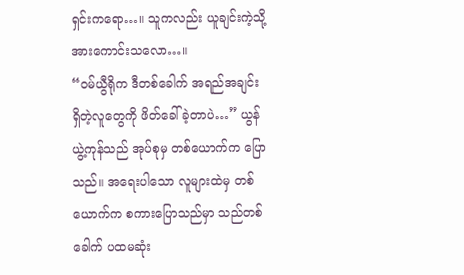ရှင်းကရော…။ သူကလည်း ယူချင်းကဲ့သို့ အားကောင်းသလော…။
“ဝမ်ယွီရိုက ဒီတစ်ခေါက် အရည်အချင်း ရှိတဲ့လူတွေကို ဖိတ်ခေါ်ခဲ့တာပဲ…” ယွန်ယွဲ့ကုန်သည် အုပ်စုမှ တစ်ယောက်က ပြောသည်။ အရေးပါသော လူများထဲမှ တစ်ယောက်က စကားပြောသည်မှာ သည်တစ်ခေါက် ပထမဆုံး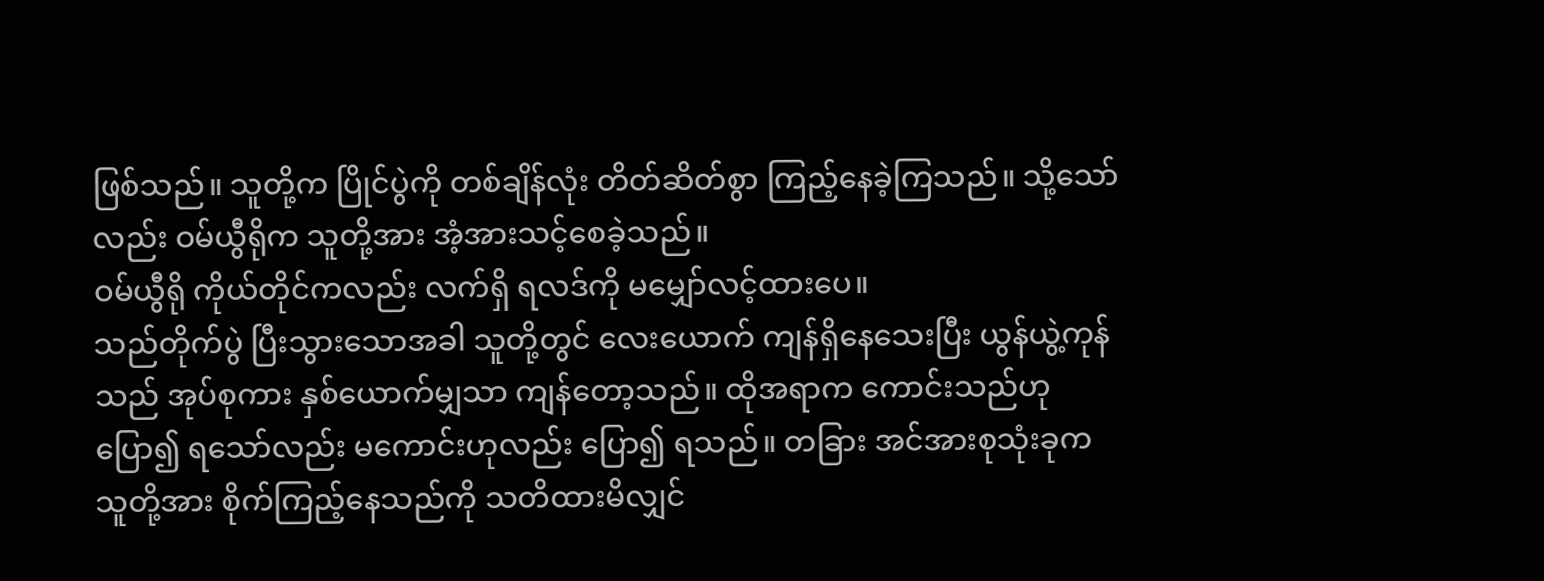ဖြစ်သည်။ သူတို့က ပြိုင်ပွဲကို တစ်ချိန်လုံး တိတ်ဆိတ်စွာ ကြည့်နေခဲ့ကြသည်။ သို့သော်လည်း ဝမ်ယွီရိုက သူတို့အား အံ့အားသင့်စေခဲ့သည်။
ဝမ်ယွီရို ကိုယ်တိုင်ကလည်း လက်ရှိ ရလဒ်ကို မမျှော်လင့်ထားပေ။
သည်တိုက်ပွဲ ပြီးသွားသောအခါ သူတို့တွင် လေးယောက် ကျန်ရှိနေသေးပြီး ယွန်ယွဲ့ကုန်သည် အုပ်စုကား နှစ်ယောက်မျှသာ ကျန်တော့သည်။ ထိုအရာက ကောင်းသည်ဟု ပြော၍ ရသော်လည်း မကောင်းဟုလည်း ပြော၍ ရသည်။ တခြား အင်အားစုသုံးခုက သူတို့အား စိုက်ကြည့်နေသည်ကို သတိထားမိလျှင်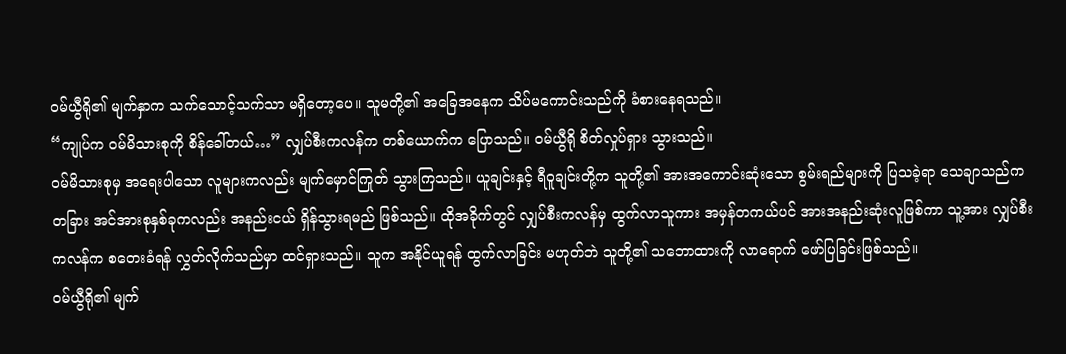ဝမ်ယွီရို၏ မျက်နှာက သက်သောင့်သက်သာ မရှိတော့ပေ။ သူမတို့၏ အခြေအနေက သိပ်မကောင်းသည်ကို ခံစားနေရသည်။
“ကျုပ်က ဝမ်မိသားစုကို စိန်ခေါ်တယ်…” လျှပ်စီးကလန်က တစ်ယောက်က ပြောသည်။ ဝမ်ယွီရို စိတ်လှုပ်ရှား သွားသည်။
ဝမ်မိသားစုမှ အရေးပါသော လူများကလည်း မျက်မှောင်ကြုတ် သွားကြသည်။ ယူချင်းနှင့် ရီဝူချင်းတို့က သူတို့၏ အားအကောင်းဆုံးသော စွမ်းရည်များကို ပြသခဲ့ရာ သေချာသည်က တခြား အင်အားစုနှစ်ခုကလည်း အနည်းငယ် ရှိန်သွားရမည် ဖြစ်သည်။ ထိုအခိုက်တွင် လျှပ်စီးကလန်မှ ထွက်လာသူကား အမှန်တကယ်ပင် အားအနည်းဆုံးလူဖြစ်ကာ သူ့အား လျှပ်စီးကလန်က စတေးခံရန် လွှတ်လိုက်သည်မှာ ထင်ရှားသည်။ သူက အနိုင်ယူရန် ထွက်လာခြင်း မဟုတ်ဘဲ သူတို့၏ သဘောထားကို လာရောက် ဖော်ပြခြင်းဖြစ်သည်။
ဝမ်ယွီရို၏ မျက်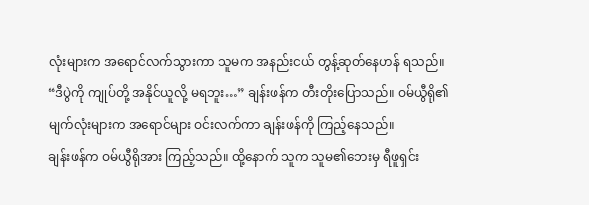လုံးများက အရောင်လက်သွားကာ သူမက အနည်းငယ် တွန့်ဆုတ်နေဟန် ရသည်။
“ဒီပွဲကို ကျုပ်တို့ အနိုင်ယူလို့ မရဘူး…” ချန်းဖန်က တီးတိုးပြောသည်။ ဝမ်ယွီရို၏ မျက်လုံးများက အရောင်များ ဝင်းလက်ကာ ချန်းဖန်ကို ကြည့်နေသည်။
ချန်းဖန်က ဝမ်ယွီရိုအား ကြည့်သည်။ ထို့နောက် သူက သူမ၏ဘေးမှ ရီဖူရှင်း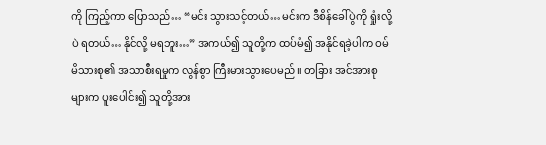ကို ကြည့်ကာ ပြောသည်… “မင်း သွားသင့်တယ်… မင်းက ဒီစိန်ခေါ်ပွဲကို ရှုံးလို့ပဲ ရတယ်… နိုင်လို့ မရဘူး…” အကယ်၍ သူတို့က ထပ်မံ၍ အနိုင်ရခဲ့ပါက ဝမ်မိသားစု၏ အသာစီးရမှုက လွန်စွာ ကြီးမားသွားပေမည်။ တခြား အင်အားစုများက ပူးပေါင်း၍ သူတို့အား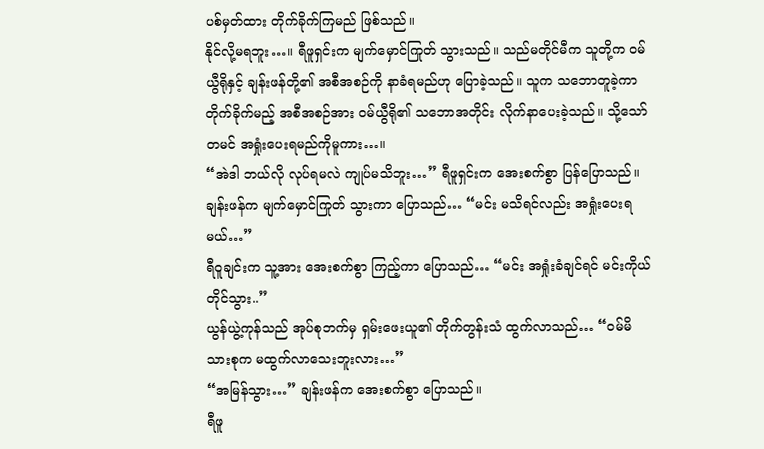ပစ်မှတ်ထား တိုက်ခိုက်ကြမည် ဖြစ်သည်။
နိုင်လို့မရဘူး…။ ရီဖူရှင်းက မျက်မှောင်ကြုတ် သွားသည်။ သည်မတိုင်မီက သူတို့က ဝမ်ယွီရိုနှင့် ချန်းဖန်တို့၏ အစီအစဉ်ကို နာခံရမည်ဟု ပြောခဲ့သည်။ သူက သဘောတူခဲ့ကာ တိုက်ခိုက်မည့် အစီအစဉ်အား ဝမ်ယွီရို၏ သဘောအတိုင်း လိုက်နာပေးခဲ့သည်။ သို့သော် တမင် အရှုံးပေးရမည်ကိုမူကား…။
“အဲဒါ ဘယ်လို လုပ်ရမလဲ ကျုပ်မသိဘူး…” ရီဖူရှင်းက အေးစက်စွာ ပြန်ပြောသည်။
ချန်းဖန်က မျက်မှောင်ကြုတ် သွားကာ ပြောသည်… “မင်း မသိရင်လည်း အရှုံးပေးရမယ်…”
ရီဝူချင်းက သူ့အား အေးစက်စွာ ကြည့်ကာ ပြောသည်… “မင်း အရှုံးခံချင်ရင် မင်းကိုယ်တိုင်သွား..”
ယွန်ယွဲ့ကုန်သည် အုပ်စုဘက်မှ ရှမ်းဖေးယူ၏ တိုက်တွန်းသံ ထွက်လာသည်… “ဝမ်မိသားစုက မထွက်လာသေးဘူးလား…”
“အမြန်သွား…” ချန်းဖန်က အေးစက်စွာ ပြောသည်။
ရီဖူ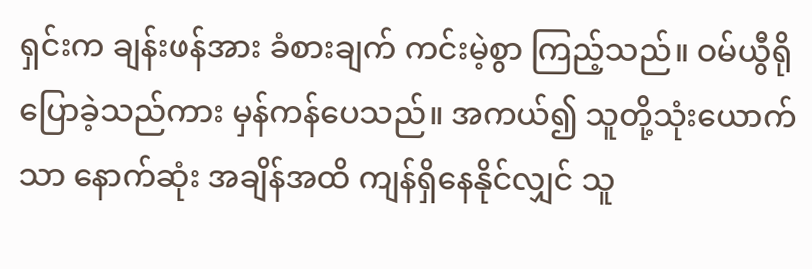ရှင်းက ချန်းဖန်အား ခံစားချက် ကင်းမဲ့စွာ ကြည့်သည်။ ဝမ်ယွီရို ပြောခဲ့သည်ကား မှန်ကန်ပေသည်။ အကယ်၍ သူတို့သုံးယောက်သာ နောက်ဆုံး အချိန်အထိ ကျန်ရှိနေနိုင်လျှင် သူ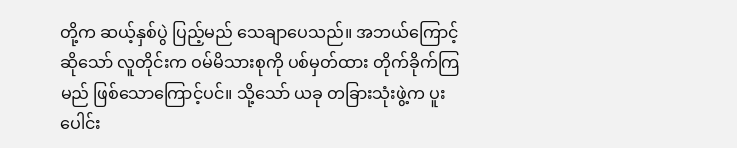တို့က ဆယ့်နှစ်ပွဲ ပြည့်မည် သေချာပေသည်။ အဘယ်ကြောင့်ဆိုသော် လူတိုင်းက ဝမ်မိသားစုကို ပစ်မှတ်ထား တိုက်ခိုက်ကြမည် ဖြစ်သောကြောင့်ပင်။ သို့သော် ယခု တခြားသုံးဖွဲ့က ပူးပေါင်း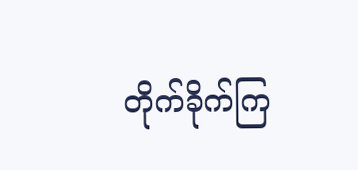တိုက်ခိုက်ကြ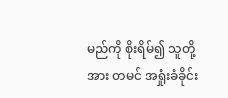မည်ကို စိုးရိမ်၍ သူတို့အား တမင် အရှုံးခံခိုင်း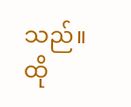သည်။ ထို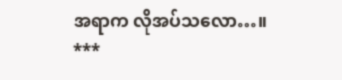အရာက လိုအပ်သလော…။
***